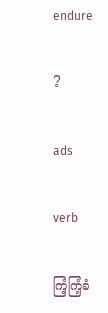endure

?

ads

verb

ကြံ့ကြံ့ခံ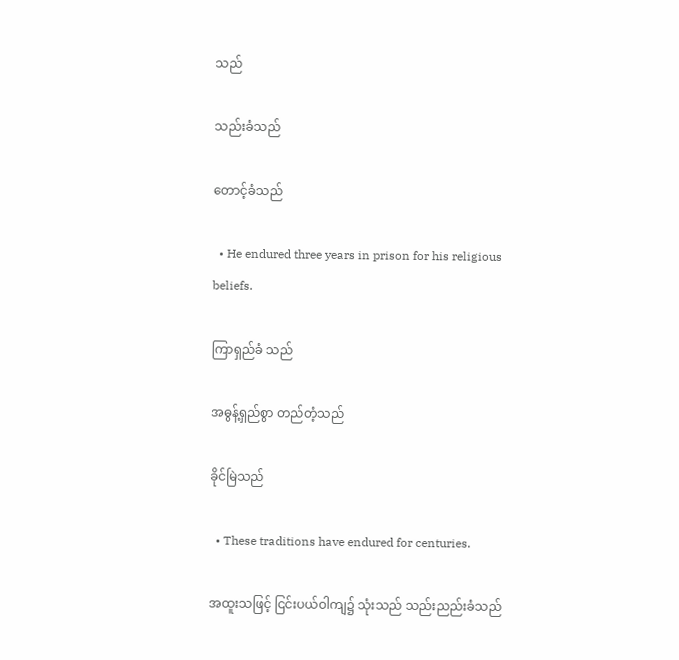သည်

သည်းခံသည်

တောင့်ခံသည်

  • He endured three years in prison for his religious beliefs.

ကြာရှည်ခံ သည်

အဓွန့်ရှည်စွာ တည်တံ့သည်

ခိုင်မြဲသည်

  • These traditions have endured for centuries.

အထူးသဖြင့် ငြင်းပယ်ဝါကျ၌ သုံးသည် သည်းညည်းခံသည်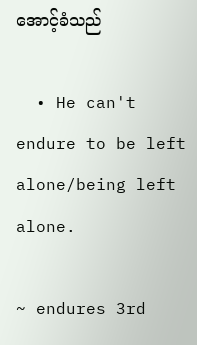အောင့်ခံသည်

  • He can't endure to be left alone/being left alone.

~ endures 3rd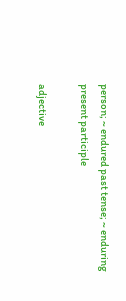person; ~ endured past tense; ~ enduring present participle

adjective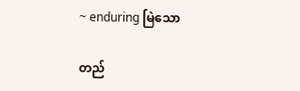~ enduring မြဲသော

တည်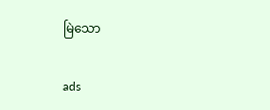မြဲသော

ads